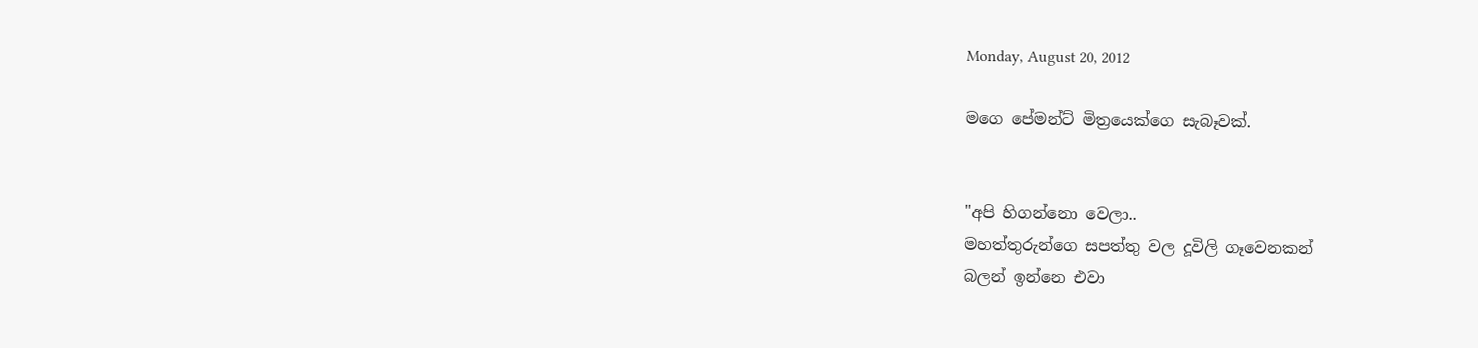Monday, August 20, 2012

මගෙ පේමන්ට් මිත්‍රයෙක්ගෙ සැබෑවක්.


"අපි හිගන්නො වෙලා..
මහත්තුරුන්ගෙ සපත්තු වල දූවිලි ගෑවෙනකන්
බලන් ඉන්නෙ එවා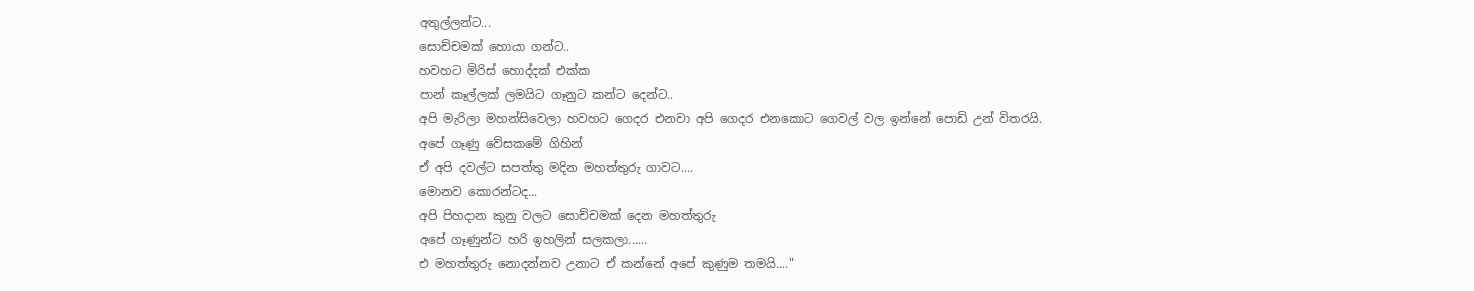අතුල්ලන්ට...
සොච්චමක් හොයා ගන්ට..
හවහට මිරිස් හොද්දක් එක්ක
පාන් කෑල්ලක් ලමයිට ගෑනුට කන්ට දෙන්ට..
අපි මැරිලා මහන්සිවෙලා හවහට ගෙදර එනවා අපි ගෙදර එනකොට ගෙවල් වල ඉන්නේ පොඩි උන් විතරයි.
අපේ ගෑණු වේසකමේ ගිහින්
ඒ අපි දවල්ට සපත්තු මදින මහත්තුරු ගාවට....
මොනව කොරන්ටද...
අපි පිහදාන කුනු වලට සොච්චමක් දෙන මහත්තුරු
අපේ ගෑණුන්ට හරි ඉහලින් සලකලා......
එ මහත්තුරු නොදන්නව උනාට ඒ කන්නේ අපේ කුණුම තමයි...."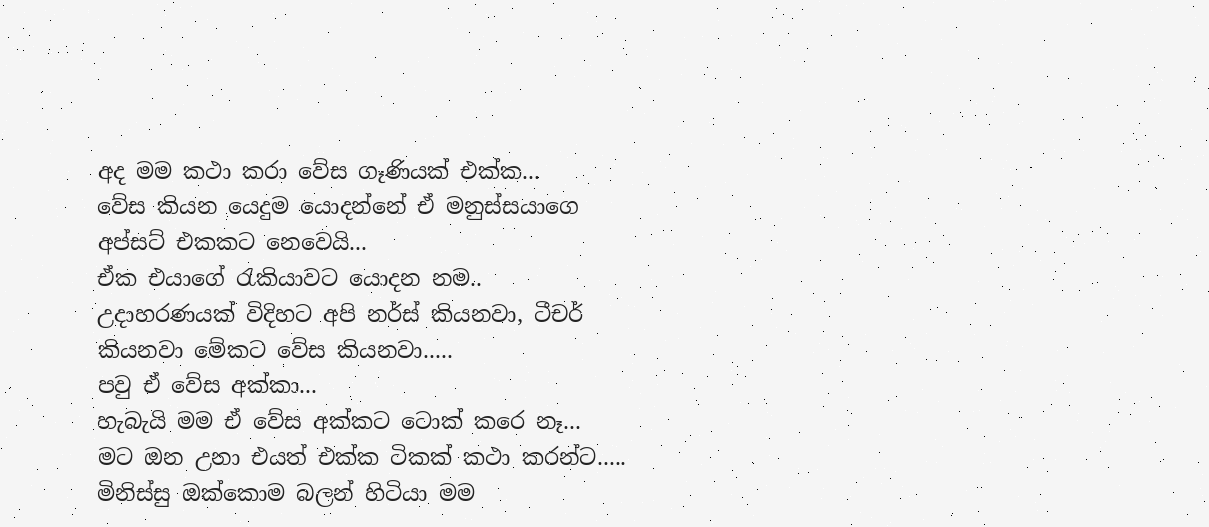අද මම කථා කරා වේස ගෑණියක් එක්ක...
වේස කියන යෙදුම යොදන්නේ ඒ මනුස්සයාගෙ අප්සට් එකකට නෙවෙයි...
ඒක එයාගේ රැකියාවට යොදන නම..
උදාහරණයක් විදිහට අපි නර්ස් කියනවා, ටීචර් කියනවා මේකට වේස කියනවා.....
පවු ඒ වේස අක්කා...
හැබැයි මම ඒ වේස අක්කට ටොක් කරෙ නෑ...
මට ඔන උනා එයත් එක්ක ටිකක් කථා කරන්ට.....
මිනිස්සු ඔක්කොම බලන් හිටියා මම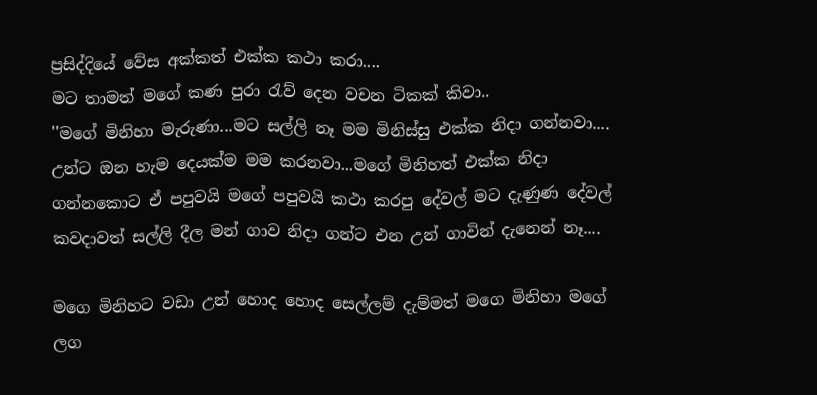ප්‍රසිද්දියේ වේස අක්කත් එක්ක කථා කරා....
මට තාමත් මගේ කණ පුරා රැව් දෙන වචන ටිකක් කිවා..
''මගේ මිනිහා මැරුණා...මට සල්ලි නෑ මම මිනිස්සු එක්ක නිදා ගන්නවා....
උන්ට ඔන හැම දෙයක්ම මම කරනවා...මගේ මිනිහත් එක්ක නිදා ගන්නකොට ඒ පපුවයි මගේ පපුවයි කථා කරපු දේවල් මට දැණුණ දේවල් කවදාවත් සල්ලි දීල මන් ගාව නිදා ගන්ට එන උන් ගාවින් දැනෙන් නෑ....

මගෙ මිනිහට වඩා උන් හොද හොද සෙල්ලම් දැම්මත් මගෙ මිනිහා මගේ ලග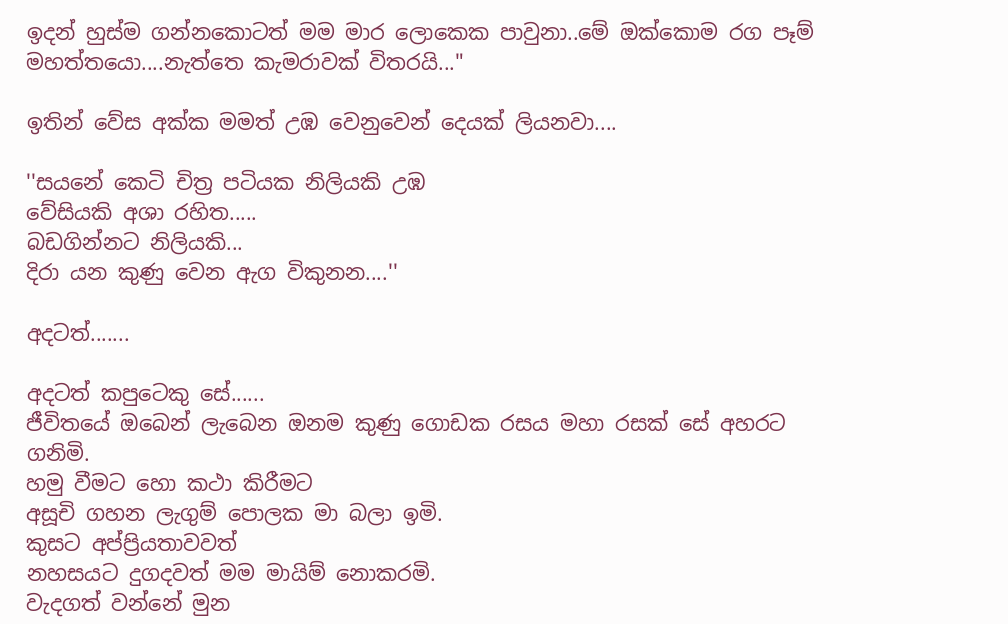ඉදන් හුස්ම ගන්නකොටත් මම මාර ලොකෙක පාවුනා..මේ ඔක්කොම රග පෑම් මහත්තයො....නැත්තෙ කැමරාවක් විතරයි..."

ඉතින් වේස අක්ක මමත් උඹ වෙනුවෙන් දෙයක් ලියනවා....

''සයනේ කෙටි චිත්‍ර පටියක නිලියකි උඹ
වේසියකි අශා රහිත.....
බඩගින්නට නිලියකි...
දිරා යන කුණු වෙන ඇග විකුනන....''

අදටත්.......

අදටත් කපුටෙකු සේ......
ජීවිතයේ ඔබෙන් ලැබෙන ඔනම කුණු ගොඩක රසය මහා රසක් සේ අහරට ගනිමි.
හමු වීමට හො කථා කිරීමට
අසූචි ගහන ලැගුම් පොලක මා බලා ඉමි.
කුසට අප්ප්‍රියතාවවත්
නහසයට දුගදවත් මම මායිම් නොකරමි.
වැදගත් වන්නේ මුන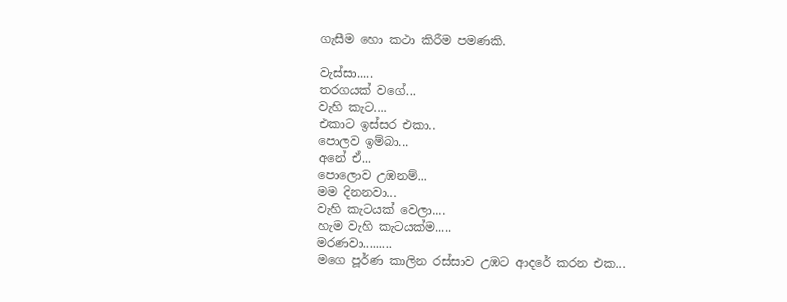ගැසීම හො කථා කිරීම පමණකි.

වැස්සා.....
තරගයක් වගේ...
වැහි කැට....
එකාට ඉස්සර එකා..
පොලව ඉම්බා...
අනේ ඒ...
පොලොව උඹනම්...
මම දිනනවා...
වැහි කැටයක් වෙලා....
හැම වැහි කැටයක්ම.....
මරණවා.........
මගෙ පූර්ණ කාලින රස්සාව උඹට ආදරේ කරන එක...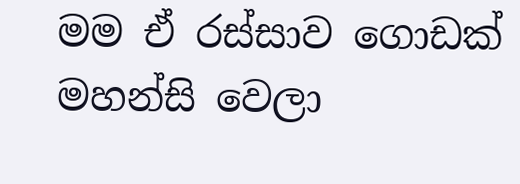මම ඒ රස්සාව ගොඩක් මහන්සි වෙලා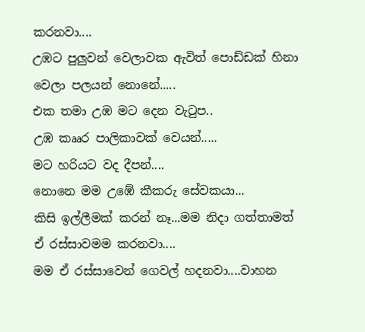කරනවා....
උඹට පුලුවන් වෙලාවක ඇවිත් පොඩ්ඩක් හිනා වෙලා පලයන් නොනේ.....
එක තමා උඹ මට දෙන වැටුප..
උඹ කෲර පාලිකාවක් වෙයන්.....
මට හරියට වද දීපන්....
නොනෙ මම උඹේ කීකරු සේවකයා...
කිසි ඉල්ලීමක් කරන් නෑ...මම නිදා ගත්තාමත් ඒ රස්සාවමම කරනවා....
මම ඒ රස්සාවෙන් ගෙවල් හදනවා....වාහන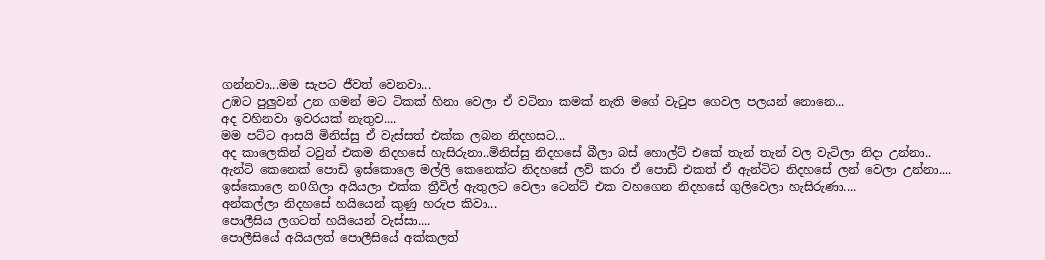ගන්නවා...මම සැපට ජීවත් වෙනවා...
උඹට පුලුවන් උන ගමන් මට ටිකක් හිනා වෙලා ඒ වටිනා කමක් නැති මගේ වැටුප ගෙවල පලයන් නොනෙ...
අද වහිනවා ඉවරයක් නැතුව....
මම පට්ට ආසයි මිනිස්සු ඒ වැස්සත් එක්ක ලබන නිදහසට...
අද කාලෙකින් ටවුන් එකම නිදහසේ හැසිරුනා..මිනිස්සු නිදහසේ බීලා බස් හොල්ට් එකේ තැන් තැන් වල වැටිලා නිදා උන්නා..
ඇන්ටි කෙනෙක් පොඩි ඉස්කොලෙ මල්ලි කෙනෙක්ට නිදහසේ ලව් කරා ඒ පොඩි එකත් ඒ ඇන්ටිට නිදහසේ ලන් වෙලා උන්නා....
ඉස්කොලෙ න0ගිලා අයියලා එක්ක ත්‍රීවිල් ඇතුලට වෙලා ටෙන්ට් එක වහගෙන නිදහසේ ගුලිවෙලා හැසිරුණා....
අන්කල්ලා නිදහසේ හයියෙන් කුණු හරුප කිවා...
පොලීසිය ලගටත් හයියෙන් වැස්සා....
පොලීසියේ අයියලත් පොලීසියේ අක්කලත්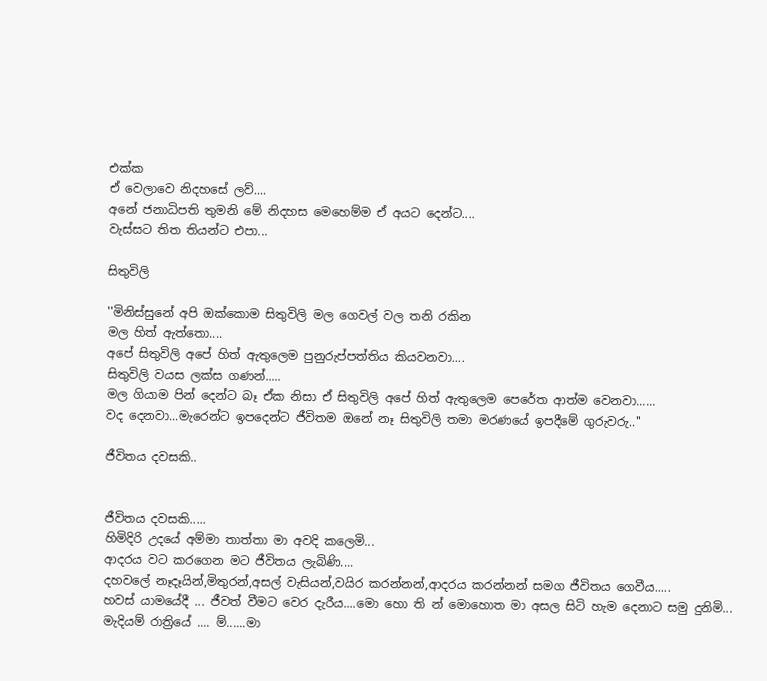එක්ක
ඒ වෙලාවෙ නිදහසේ ලව්....
අනේ ජනාධිපති තුමනි මේ නිදහස මෙහෙම්ම ඒ අයට දෙන්ට....
වැස්සට තිත තියන්ට එපා...

සිතුවිලි

''මිනිස්සුනේ අපි ඔක්කොම සිතුවිලි මල ගෙවල් වල තනි රකින
මල හිත් ඇත්තො....
අපේ සිතුවිලි අපේ හිත් ඇතුලෙම පුනුරුප්පත්තිය කියවනවා....
සිතුවිලි වයස ලක්ස ගණන්.....
මල ගියාම පින් දෙන්ට බෑ ඒක නිසා ඒ සිතුවිලි අපේ හිත් ඇතුලෙම පෙරේත ආත්ම වෙනවා......
වද දෙනවා...මැරෙන්ට ඉපදෙන්ට ජීවිතම ඔනේ නෑ සිතුවිලි තමා මරණයේ ඉපදීමේ ගුරුවරු..''

ජීවිතය දවසකි..


ජීවිතය දවසකි.....
හිමිදිරි උදයේ අම්මා තාත්තා මා අවදි කලෙමි...
ආදරය වට කරගෙන මට ජීවිතය ලැබිණි....
දහවලේ නෑදෑයින්,මිතුරන්,අසල් වැසියන්,වයිර කරන්නන්,ආදරය කරන්නන් සමග ජීවිතය ගෙවීය.....
හවස් යාමයේදී ... ජීවත් වීමට වෙර දැරීය....මො හො ති න් මොහොත මා අසල සිටි හැම දෙනාට සමු දුනිමි...
මැදියම් රාත්‍රියේ .... ම්......මා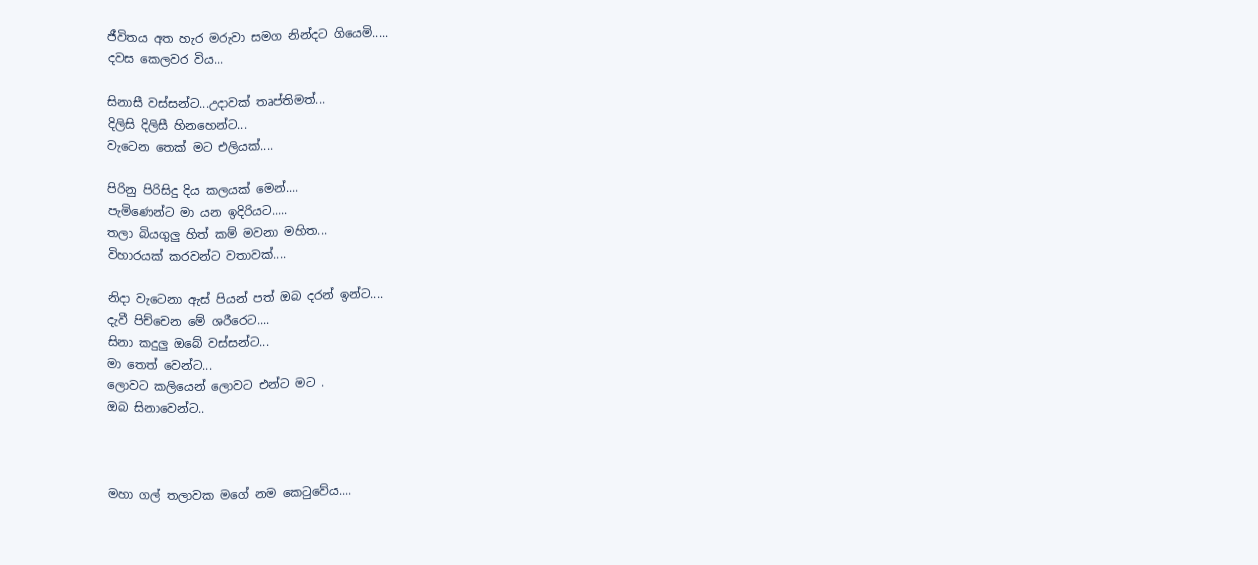ජීවිතය අත හැර මරුවා සමග නින්දට ගියෙමි.....
දවස කෙලවර විය...

සිනාසී වස්සන්ට...උදාවක් තෘප්තිමත්...
දිලිසි දිලිසී හිනහෙන්ට...
වැටෙන තෙක් මට එලියක්....

පිරිනු පිරිසිදු දිය කලයක් මෙන්....
පැමිණෙන්ට මා යන ඉදිරියට.....
තලා බියගුලු හිත් කම් මවනා මහිත...
විහාරයක් කරවන්ට වතාවක්....

නිදා වැටෙනා ඇස් පියන් පත් ඔබ දරන් ඉන්ට....
දැවී පිච්චෙන මේ ශරීරෙට....
සිනා කදුලු ඔබේ වස්සන්ට...
මා තෙත් වෙන්ට...
ලොවට කලියෙන් ලොවට එන්ට මට .
ඔබ සිනාවෙන්ට..



මහා ගල් තලාවක මගේ නම කෙටුවේය....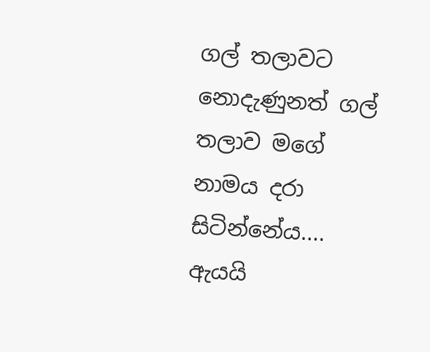ගල් තලාවට නොදැණුනත් ගල් තලාව මගේ නාමය දරා සිටින්නේය....
ඇයයි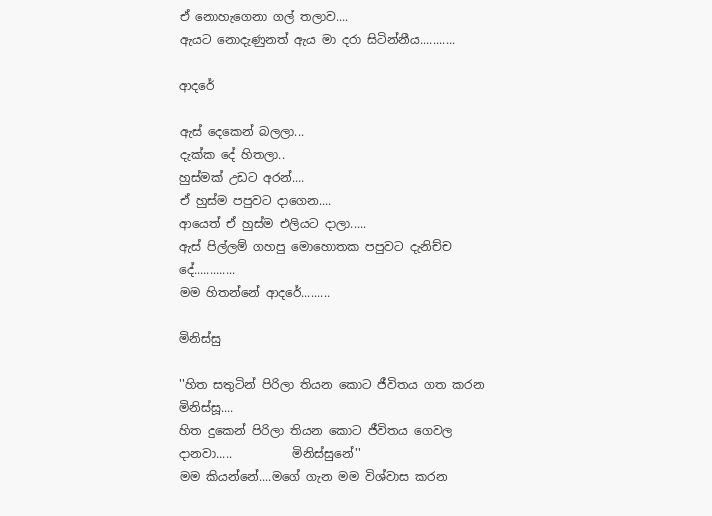ඒ නොහැගෙනා ගල් තලාව....
ඇයට නොදැණුනත් ඇය මා දරා සිටින්නීය...........

ආදරේ

ඇස් දෙකෙන් බලලා...
දැක්ක දේ හිතලා..
හුස්මක් උඩට අරන්....
ඒ හුස්ම පපුවට දාගෙන....
ආයෙත් ඒ හුස්ම එලියට දාලා.....
ඇස් පිල්ලම් ගහපු මොහොතක පපුවට දැනිච්ච දේ.............
මම හිතන්නේ ආදරේ.........

මිනිස්සු

''හිත සතුටින් පිරිලා තියන කොට ජීවිතය ගත කරන මිනිස්සූ....
හිත දුකෙන් පිරිලා තියන කොට ජීවිතය ගෙවල දානවා.....          මිනිස්සුනේ''
මම කියන්නේ....මගේ ගැන මම විශ්වාස කරන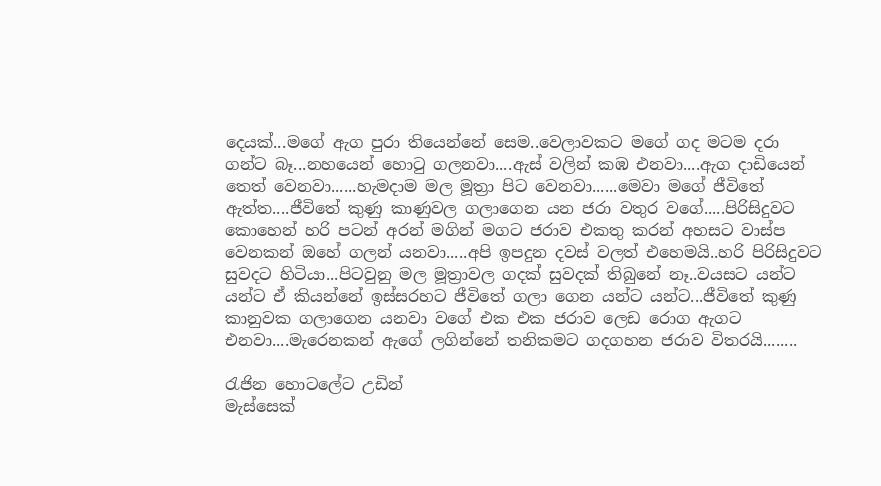දෙයක්...මගේ ඇග පුරා තියෙන්නේ සෙම..වෙලාවකට මගේ ගද මටම දරා ගන්ට බෑ...නහයෙන් හොටු ගලනවා....ඇස් වලින් කඹ එනවා....ඇග දාඩියෙන් තෙත් වෙනවා......හැමදාම මල මූත්‍රා පිට වෙනවා......මෙවා මගේ ජීවිතේ ඇත්ත....ජීවිතේ කුණු කාණුවල ගලාගෙන යන ජරා වතුර වගේ.....පිරිසිදුවට කොහෙන් හරි පටන් අරන් මගින් මගට ජරාව එකතු කරන් අහසට වාස්ප වෙනකන් ඔහේ ගලන් යනවා.....අපි ඉපදුන දවස් වලත් එහෙමයි..හරි පිරිසිදුවට සුවදට හිටියා...පිටවුනු මල මූත්‍රාවල ගදක් සුවදක් තිබුනේ නෑ..වයසට යන්ට යන්ට ඒ කියන්නේ ඉස්සරහට ජීවිතේ ගලා ගෙන යන්ට යන්ට...ජීවිතේ කුණු කානුවක ගලාගෙන යනවා වගේ එක එක ජරාව ලෙඩ රොග ඇගට එනවා....මැරෙනකන් ඇගේ ලගින්නේ තනිකමට ගදගහන ජරාව විතරයි........

රැජින හොටලේට උඩින්
මැස්සෙක්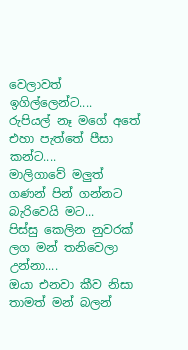වෙලාවත් ඉගිල්ලෙන්ට....
රුපියල් නෑ මගේ අතේ එහා පැත්තේ පීසා කන්ට....
මාලිගාවේ මලුත් ගණන් පින් ගන්නට බැරිවෙයි මට...
පිස්සු කෙලින නුවරක් ලග මන් තනිවෙලා උන්නා....
ඔයා එනවා කීව නිසා තාමත් මන් බලන්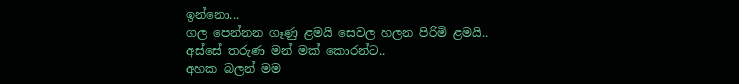ඉන්නො...
ගල පෙන්නන ගෑණු ළමයි සෙවල හලන පිරිමි ළමයි..
අස්සේ තරුණ මන් මක් කොරන්ට..
අහක බලන් මම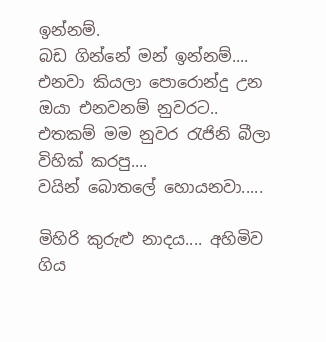ඉන්නම්.
බඩ ගින්නේ මන් ඉන්නම්....
එනවා කියලා පොරොන්දු උන ඔයා එනවනම් නුවරට..
එතකම් මම නුවර රැජිනි බීලා විහික් කරපු....
වයින් බොතලේ හොයනවා.....

මිහිරි කුරුළු නාදය.... අහිමිව ගිය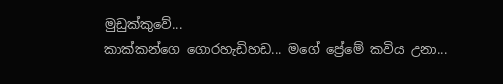මුඩුක්කුවේ...
කාක්කන්ගෙ ගොරහැඩිහඩ... මගේ ප්‍රේමේ කවිය උනා...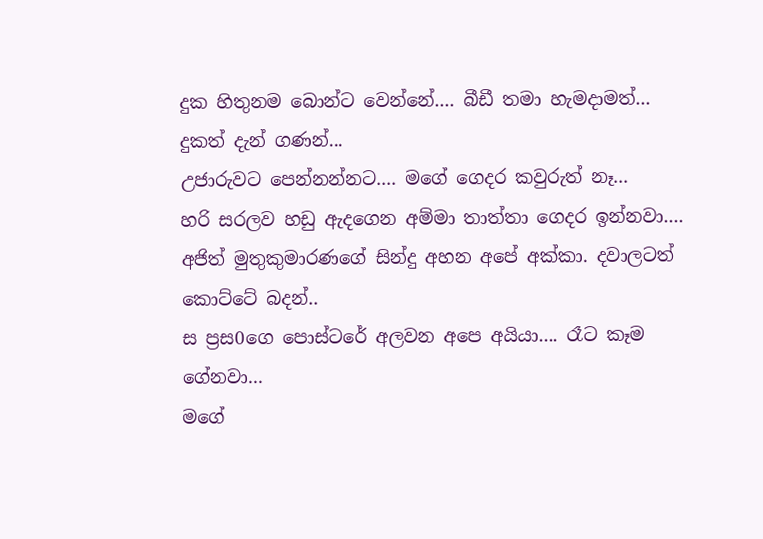දුක හිතුනම බොන්ට වෙන්නේ.... බීඩී තමා හැමදාමත්...
දුකත් දැන් ගණන්...
උජාරුවට පෙන්නන්නට.... මගේ ගෙදර කවුරුත් නෑ...
හරි සරලව හඩු ඇදගෙන අම්මා තාත්තා ගෙදර ඉන්නවා....
අජිත් මුතුකුමාරණගේ සින්දු අහන අපේ අක්කා. දවාලටත් කොට්ටේ බදන්..
ස ප්‍රස0ගෙ පොස්ටරේ අලවන අපෙ අයියා.... රෑට කෑම ගේනවා...
මගේ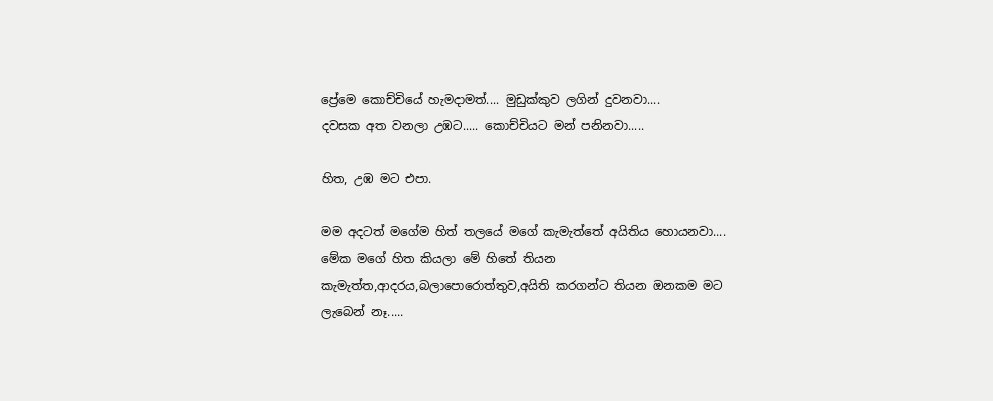ප්‍රේමෙ කොච්චියේ හැමදාමත්.... මුඩුක්කුව ලගින් දුවනවා....
දවසක අත වනලා උඹට..... කොච්චියට මන් පනිනවා.....

හිත, උඹ මට එපා.

මම අදටත් මගේම හිත් තලයේ මගේ කැමැත්තේ අයිතිය හොයනවා....
මේක මගේ හිත කියලා මේ හිතේ තියන කැමැත්ත,ආදරය,බලාපොරොත්තුව,අයිති කරගන්ට තියන ඔනකම මට ලැබෙන් නෑ.....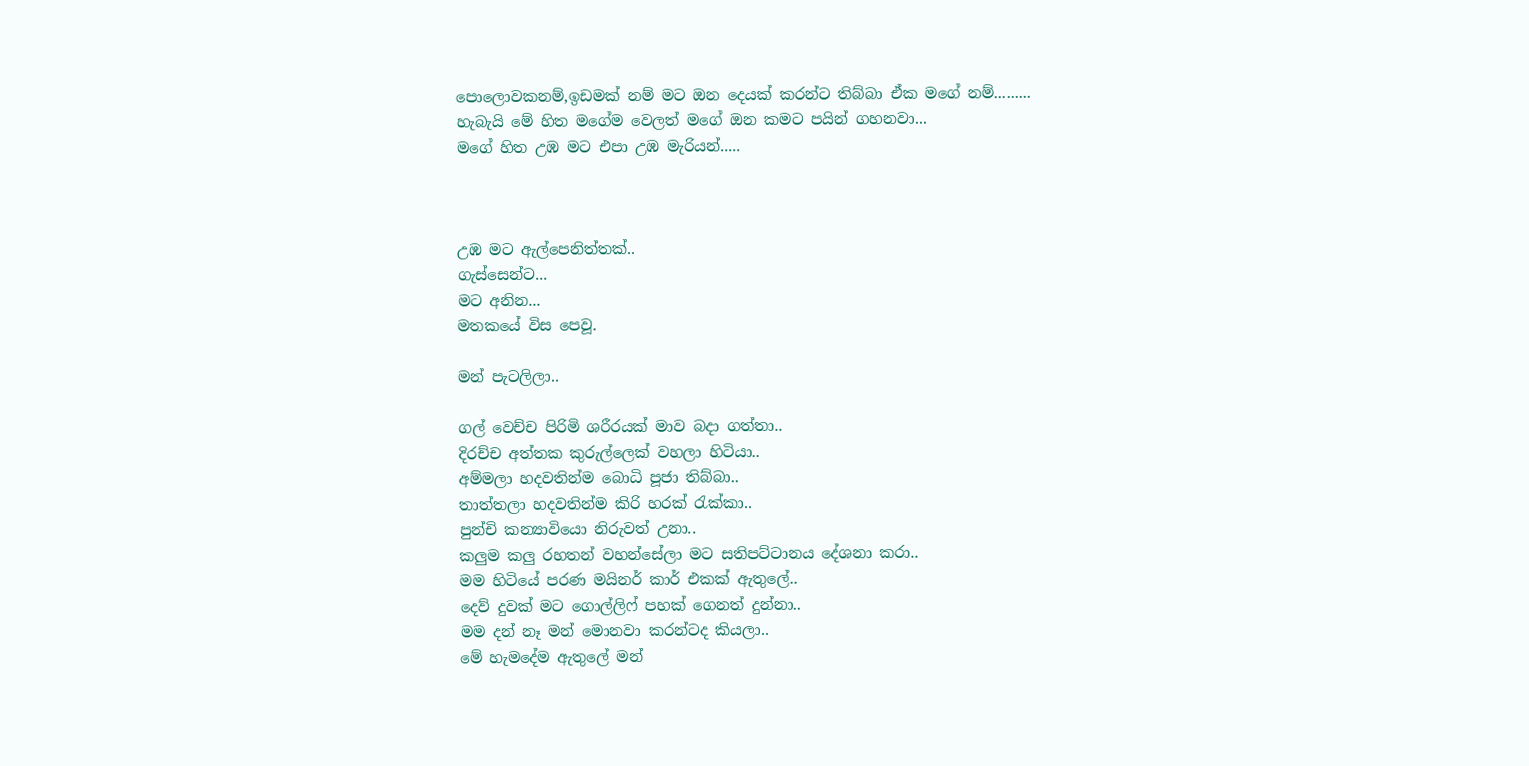පොලොවකනම්,ඉඩමක් නම් මට ඔන දෙයක් කරන්ට තිබ්බා ඒක මගේ නම්.........
හැබැයි මේ හිත මගේම වෙලත් මගේ ඔන කමට පයින් ගහනවා...
මගේ හිත උඹ මට එපා උඹ මැරියන්.....



උඹ මට ඇල්පෙනිත්තක්..
ගැස්සෙන්ට...
මට අනින...
මතකයේ විස පෙවූ.

මන් පැටලිලා..

ගල් වෙච්ච පිරිමි ශරීරයක් මාව බදා ගත්තා..
දිරච්ච අත්තක කුරුල්ලෙක් වහලා හිටියා..
අම්මලා හදවතින්ම බොධි පූජා තිබ්බා..
තාත්තලා හදවතින්ම කිරි හරක් රැක්කා..
පුන්චි කන්‍යාවියො නිරුවත් උනා..
කලුම කලු රහතන් වහන්සේලා මට සතිපට්ටානය දේශනා කරා..
මම හිටියේ පරණ මයිනර් කාර් එකක් ඇතුලේ..
දෙව් දුවක් මට ගොල්ලිෆ් පහක් ගෙනත් දුන්නා..
මම දන් නෑ මන් මොනවා කරන්ටද කියලා..
මේ හැමදේම ඇතුලේ මන්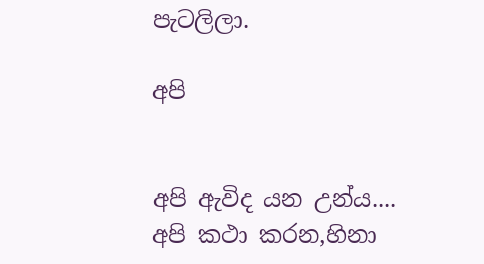පැටලිලා.

අපි


අපි ඇවිද යන උන්ය....
අපි කථා කරන,හිනා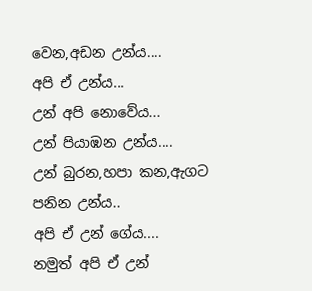වෙන,අඩන උන්ය....
අපි ඒ උන්ය...
උන් අපි නොවේය...
උන් පියාඹන උන්ය....
උන් බුරන,හපා කන,ඇගට පනින උන්ය..
අපි ඒ උන් ගේය....
නමුත් අපි ඒ උන්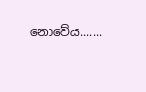නොවේය.......